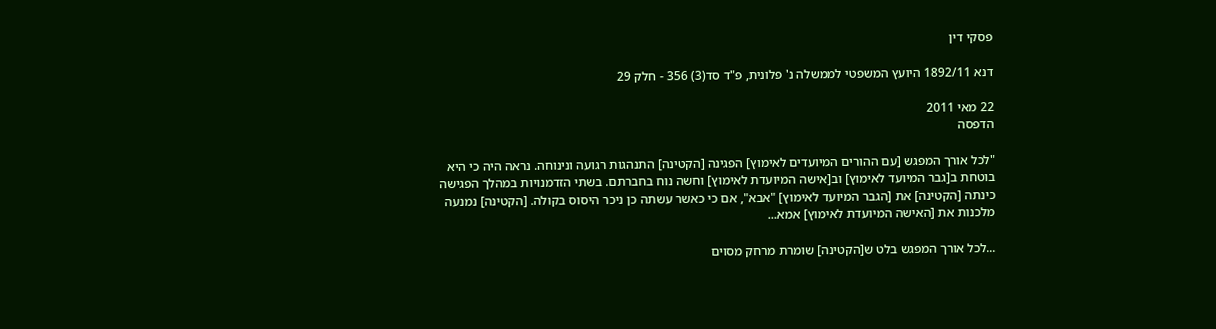פסקי דין

דנא 1892/11 היועץ המשפטי לממשלה נ' פלונית, פ"ד סד(3) 356 - חלק 29

22 מאי 2011
הדפסה

"לכל אורך המפגש [עם ההורים המיועדים לאימוץ] הפגינה [הקטינה] התנהגות רגועה ונינוחה. נראה היה כי היא בוטחת ב[גבר המיועד לאימוץ] וב[אישה המיועדת לאימוץ] וחשה נוח בחברתם. בשתי הזדמנויות במהלך הפגישה כינתה [הקטינה] את [הגבר המיועד לאימוץ] "אבא", אם כי כאשר עשתה כן ניכר היסוס בקולה. [הקטינה] נמנעה מלכנות את [האישה המיועדת לאימוץ] אמא...

...לכל אורך המפגש בלט ש[הקטינה] שומרת מרחק מסוים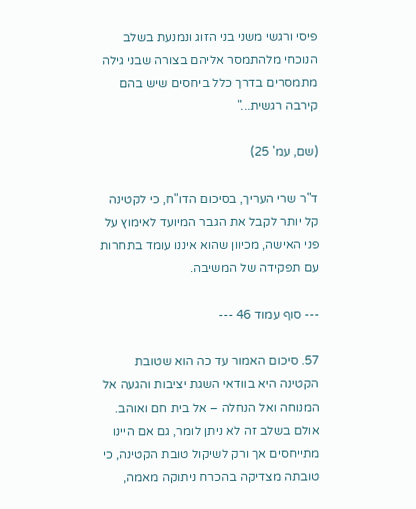פיסי ורגשי משני בני הזוג ונמנעת בשלב הנוכחי מלהתמסר אליהם בצורה שבני גילה מתמסרים בדרך כלל ביחסים שיש בהם קירבה רגשית..."

(שם, עמ' 25)

ד"ר שרי העריך, בסיכום הדו"ח, כי לקטינה קל יותר לקבל את הגבר המיועד לאימוץ על פני האישה, מכיוון שהוא איננו עומד בתחרות עם תפקידה של המשיבה.

--- סוף עמוד 46 ---

57. סיכום האמור עד כה הוא שטובת הקטינה היא בוודאי השגת יציבות והגעה אל המנוחה ואל הנחלה – אל בית חם ואוהב. אולם בשלב זה לא ניתן לומר, גם אם היינו מתייחסים אך ורק לשיקול טובת הקטינה, כי טובתה מצדיקה בהכרח ניתוקה מאמה,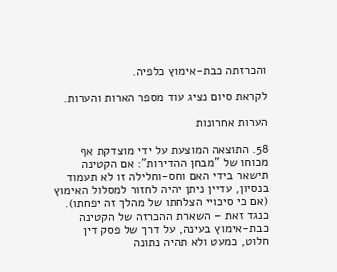והכרזתה כבת-אימוץ כלפיה.

לקראת סיום נציג עוד מספר הארות והערות.

הערות אחרונות

58. התוצאה המוצעת על ידי מוצדקת אף מכוחו של "מבחן ההדירות": אם הקטינה תישאר בידי האם וחס-וחלילה זו לא תעמוד בנסיון, עדיין ניתן יהיה לחזור למסלול האימוץ (אם כי סיכויי הצלחתו של מהלך זה יפחתו). כנגד זאת – השארת ההכרזה של הקטינה כבת-אימוץ בעינה, על דרך של פסק דין חלוט, כמעט ולא תהיה נתונה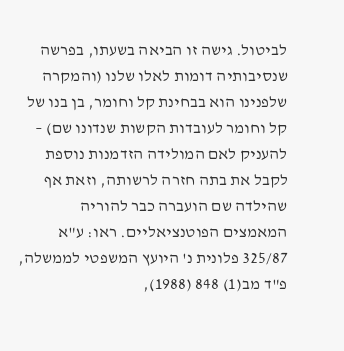לביטול. גישה זו הביאה בשעתו, בפרשה שנסיבותיה דומות לאלו שלנו (והמקרה שלפנינו הוא בבחינת קל וחומר, בן בנו של קל וחומר לעובדות הקשות שנדונו שם) – להעניק לאם המולידה הזדמנות נוספת לקבל את בתה חזרה לרשותה, וזאת אף שהילדה שם הועברה כבר להוריה המאמצים הפוטנציאליים. ראו: ע"א 325/87 פלונית נ' היועץ המשפטי לממשלה, פ"ד מב(1) 848 (1988),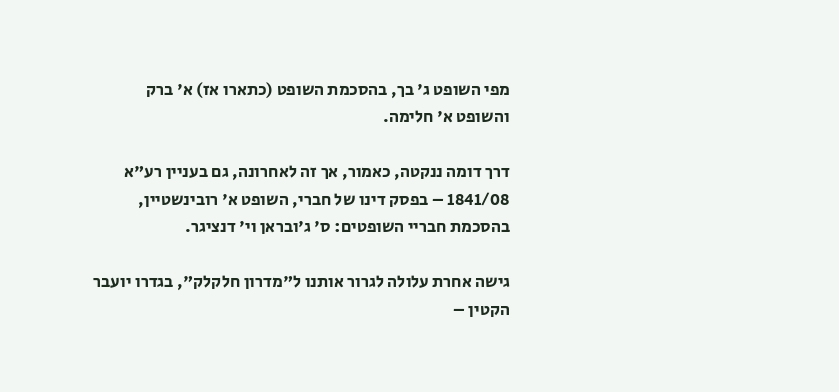מפי השופט ג' בך, בהסכמת השופט (כתארו אז) א' ברק והשופט א' חלימה.

דרך דומה ננקטה, כאמור, אך זה לאחרונה, גם בעניין רע"א 1841/08 – בפסק דינו של חברי, השופט א' רובינשטיין, בהסכמת חבריי השופטים: ס' ג'ובראן וי' דנציגר.

גישה אחרת עלולה לגרור אותנו ל"מדרון חלקלק", בגדרו יועבר הקטין –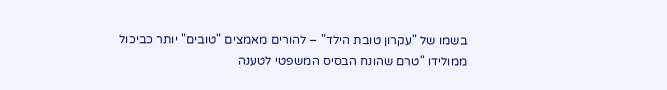בשמו של "עקרון טובת הילד" – להורים מאמצים "טובים" יותר כביכול ממולידו "טרם שהונח הבסיס המשפטי לטענה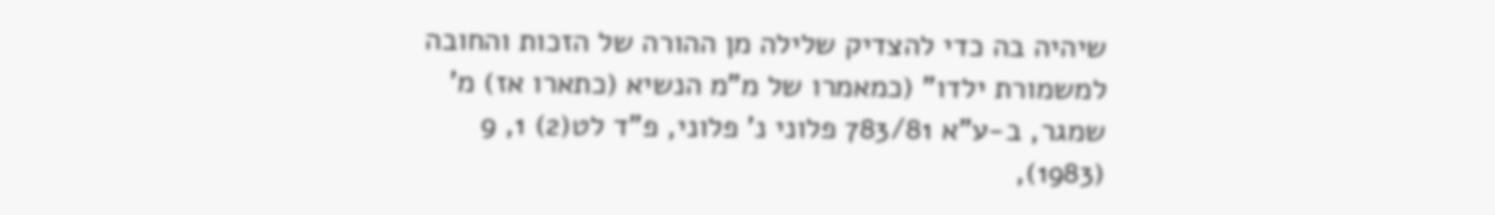שיהיה בה כדי להצדיק שלילה מן ההורה של הזכות והחובה למשמורת ילדו" (כמאמרו של מ"מ הנשיא (כתארו אז) מ' שמגר, ב-ע"א 783/81 פלוני נ' פלוני, פ"ד לט(2) 1, 9 (1983),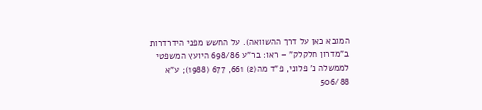המובא כאן על דרך ההשוואה). על החשש מפני הידרדרות ב"מדרון חלקלק" – ראו: בר"ע 698/86 היועץ המשפטי לממשלה נ' פלוני, פ"ד מה(2) 661, 677 (1988); ע"א 506/88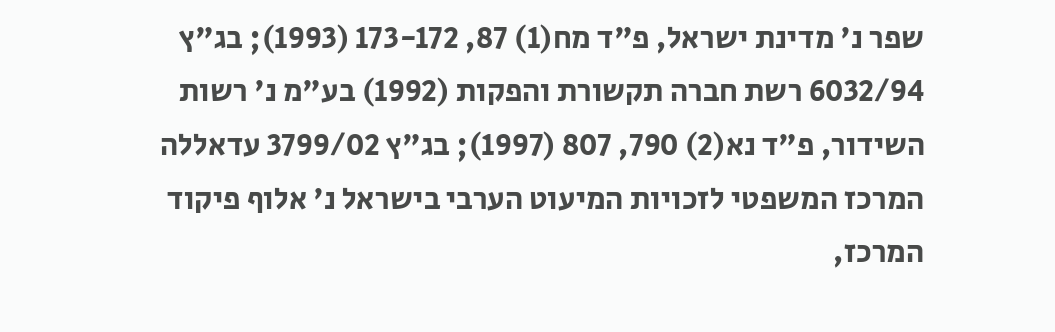שפר נ' מדינת ישראל, פ"ד מח(1) 87, 173-172 (1993); בג"ץ 6032/94 רשת חברה תקשורת והפקות (1992) בע"מ נ' רשות השידור, פ"ד נא(2) 790, 807 (1997); בג"ץ 3799/02 עדאללה המרכז המשפטי לזכויות המיעוט הערבי בישראל נ' אלוף פיקוד המרכז,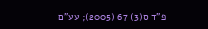פ"ד ס(3) 67 (2005); עע"ם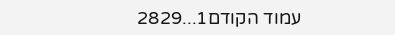עמוד הקודם1...2829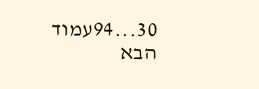30...94עמוד הבא